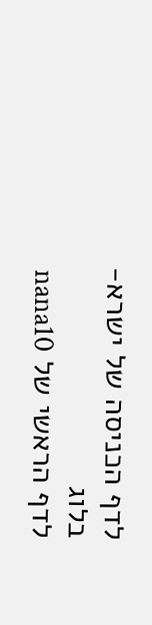לדף הכניסה של ישרא-בלוג
לדף הראשי של nana10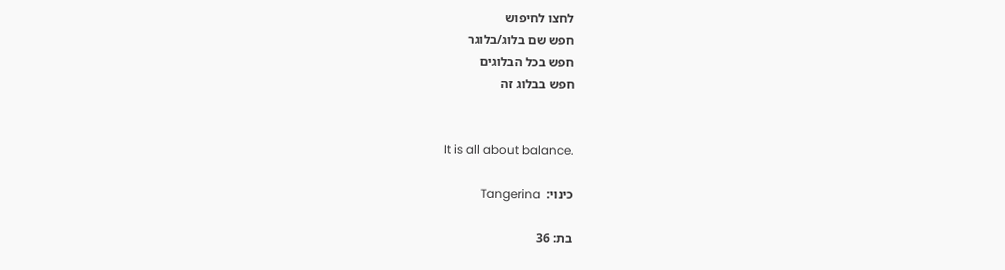לחצו לחיפוש
חפש שם בלוג/בלוגר
חפש בכל הבלוגים
חפש בבלוג זה


It is all about balance.

כינוי:  Tangerina

בת: 36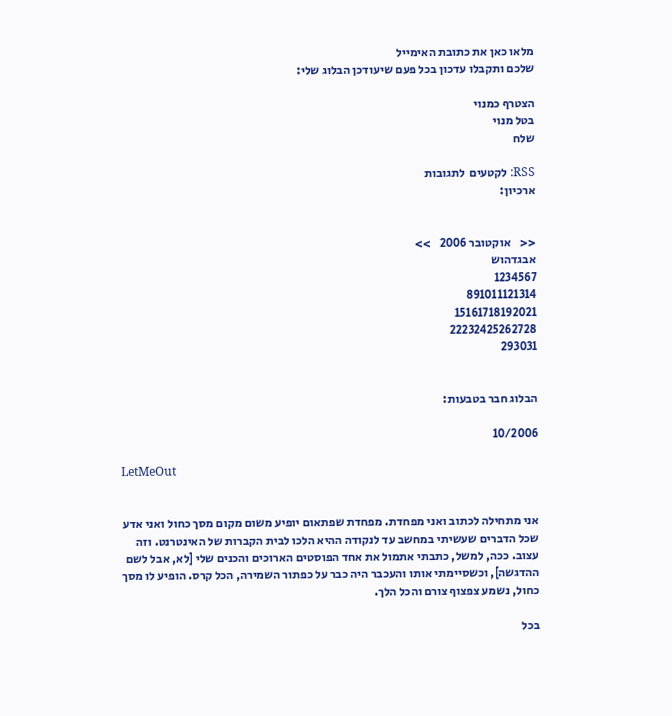מלאו כאן את כתובת האימייל
שלכם ותקבלו עדכון בכל פעם שיעודכן הבלוג שלי:

הצטרף כמנוי
בטל מנוי
שלח

RSS: לקטעים  לתגובות
ארכיון:


<<    אוקטובר 2006    >>
אבגדהוש
1234567
891011121314
15161718192021
22232425262728
293031


הבלוג חבר בטבעות:

10/2006

LetMeOut


אני מתחילה לכתוב ואני מפחדת. מפחדת שפתאום יופיע משום מקום מסך כחול ואני אדע שכל הדברים שעשיתי במחשב עד לנקודה ההיא הלכו לבית הקברות של האינטרנט. וזה עצוב. ככה, למשל, כתבתי אתמול את אחד הפוסטים הארוכים והכנים שלי [לא, אבל לשם ההדגשה], וכשסיימתי אותו והעכבר היה כבר על כפתור השמירה, הכל קרס. הופיע לו מסך כחול, נשמע צפצוף צורם והכל הלך.

בכל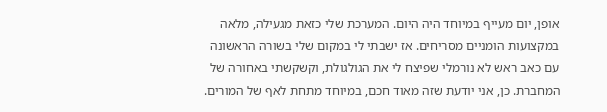אופן, יום מעייף במיוחד היה היום. המערכת שלי כזאת מגעילה, מלאה במקצועות הומניים מסריחים. אז ישבתי לי במקום שלי בשורה הראשונה עם כאב ראש לא נורמלי שפיצח לי את הגולגולת, וקשקשתי באחורה של המחברת. כן, אני יודעת שזה מאוד חכם, במיוחד מתחת לאף של המורים.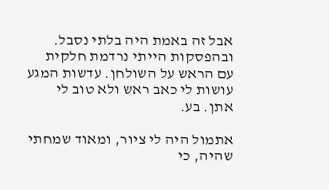אבל זה באמת היה בלתי נסבל. ובהפסקות הייתי נרדמת חלקית עם הראש על השולחן. עדשות המגע עושות לי כאב ראש ולא טוב לי אתן. בע.

אתמול היה לי ציור, ומאוד שמחתי שהיה, כי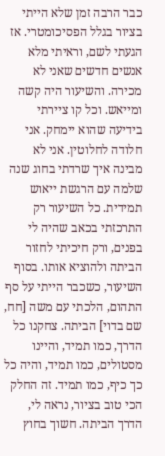כבר הרבה זמן שלא הייתי בציור בגלל הפסיכומטרי. אז הגעתי לשם, וראיתי מלא אנשים חדשים שאני לא מכירה. והשיעור היה קשה ומייאש. וכל קו ציירתי בידיעה שהוא יימחק. אני חלודה לחלוטין. אני לא מבינה איך שרדתי בחוג שנה שלמה עם הרגשת ייאוש תמידית. כל השיעור רק התרכזתי בכאב שהיה לי בפנים, ורק חיכיתי לחזור הביתה ולהוציא אותו. בסוף השיעור, כשכבר הייתי על סף התהום, הלכתי עם משה [חח, שם בדוי] הביתה. צחקנו כל הדרך, כמו תמיד, והיינו מסטולים, כמו תמיד, והיה כל כך כיף, כמו תמיד. זה החלק הכי טוב בציור, נראה לי, הדרך הביתה. חשוך בחוץ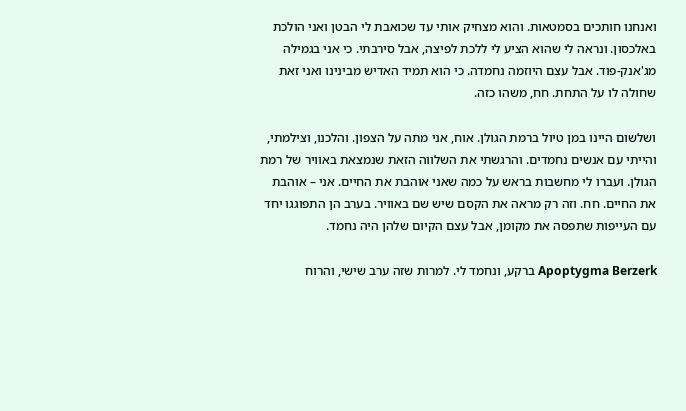ואנחנו חותכים בסמטאות. והוא מצחיק אותי עד שכואבת לי הבטן ואני הולכת באלכסון. ונראה לי שהוא הציע לי ללכת לפיצה, אבל סירבתי. כי אני בגמילה מג'אנק-פוד. אבל עצם היוזמה נחמדה. כי הוא תמיד האדיש מבינינו ואני זאת שחולה לו על התחת. חח, משהו כזה.

ושלשום היינו במן טיול ברמת הגולן. אוח, אני מתה על הצפון. והלכנו, וצילמתי, והייתי עם אנשים נחמדים. והרגשתי את השלווה הזאת שנמצאת באוויר של רמת הגולן. ועברו לי מחשבות בראש על כמה שאני אוהבת את החיים. אני – אוהבת את החיים. חח. וזה רק מראה את הקסם שיש שם באוויר. בערב הן התפוגגו יחד עם העייפות שתפסה את מקומן, אבל עצם הקיום שלהן היה נחמד.

Apoptygma Berzerk ברקע, ונחמד לי. למרות שזה ערב שישי, והרוח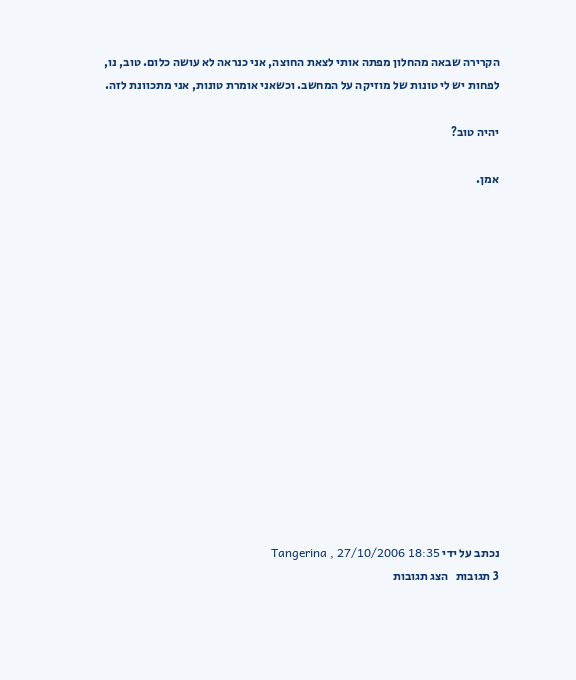הקרירה שבאה מהחלון מפתה אותי לצאת החוצה, אני כנראה לא עושה כלום. טוב, נו, לפחות יש לי טונות של מוזיקה על המחשב. וכשאני אומרת טונות, אני מתכוונת לזה.

יהיה טוב?

אמן.















נכתב על ידי Tangerina , 27/10/2006 18:35
3 תגובות   הצג תגובות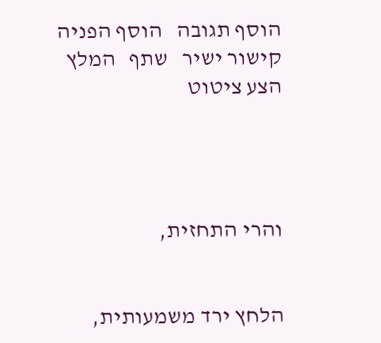הוסף תגובה   הוסף הפניה   קישור ישיר   שתף   המלץ   הצע ציטוט




והרי התחזית,


הלחץ ירד משמעותית,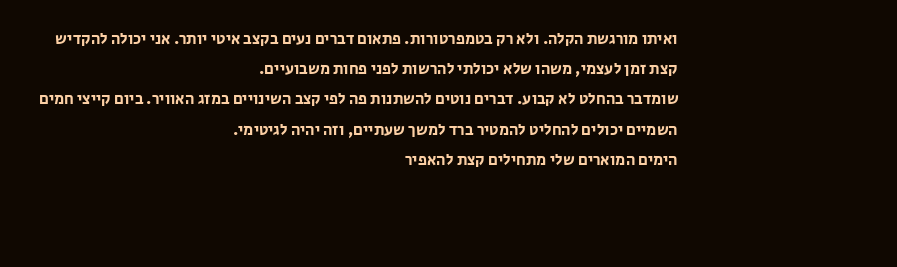ואיתו מורגשת הקלה. ולא רק בטמפרטורות. פתאום דברים נעים בקצב איטי יותר. אני יכולה להקדיש קצת זמן לעצמי, משהו שלא יכולתי להרשות לפני פחות משבועיים.
שומדבר בהחלט לא קבוע. דברים נוטים להשתנות פה לפי קצב השינויים במזג האוויר. ביום קייצי חמים השמיים יכולים להחליט להמטיר ברד למשך שעתיים, וזה יהיה לגיטימי.
הימים המוארים שלי מתחילים קצת להאפיר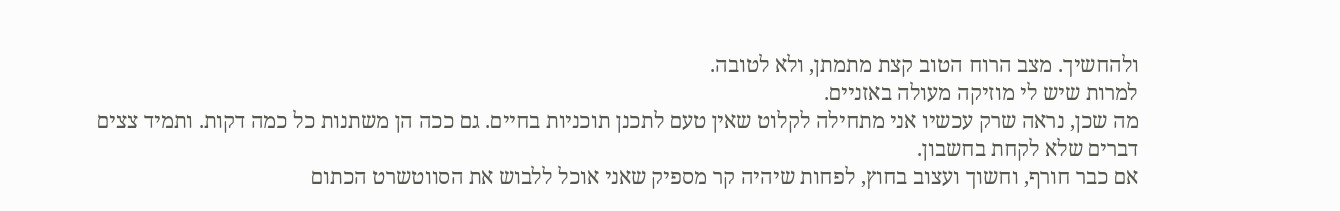ולהחשיך. מצב הרוח הטוב קצת מתמתן, ולא לטובה.
למרות שיש לי מוזיקה מעולה באזניים.
מה שכן, נראה שרק עכשיו אני מתחילה לקלוט שאין טעם לתכנן תוכניות בחיים. גם ככה הן משתנות כל כמה דקות. ותמיד צצים דברים שלא לקחת בחשבון.
אם כבר חורף, וחשוך ועצוב בחוץ, לפחות שיהיה קר מספיק שאני אוכל ללבוש את הסווטשרט הכתום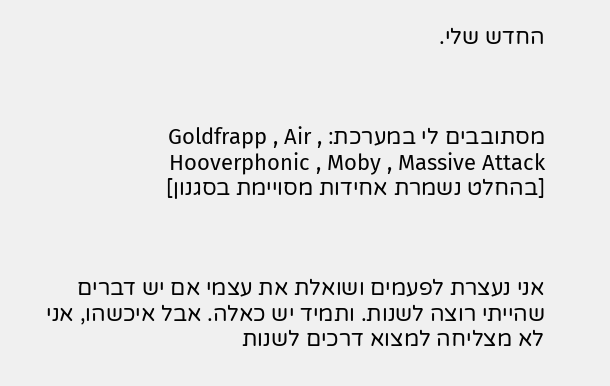החדש שלי.



מסתובבים לי במערכת: Goldfrapp , Air , Hooverphonic , Moby , Massive Attack
[בהחלט נשמרת אחידות מסויימת בסגנון]



אני נעצרת לפעמים ושואלת את עצמי אם יש דברים שהייתי רוצה לשנות. ותמיד יש כאלה. אבל איכשהו, אני לא מצליחה למצוא דרכים לשנות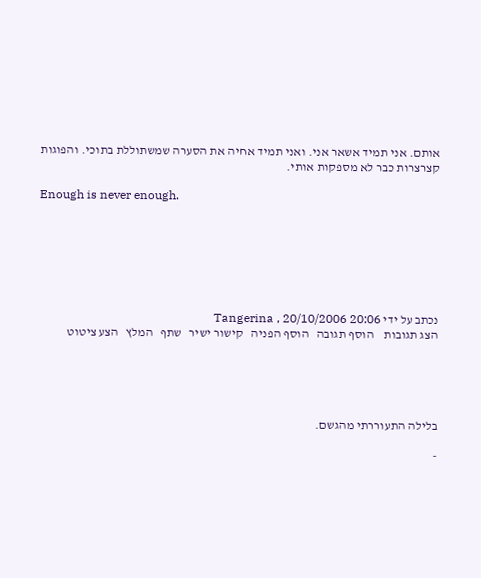אותם. אני תמיד אשאר אני. ואני תמיד אחיה את הסערה שמשתוללת בתוכי. והפוגות קצרצרות כבר לא מספקות אותי.

Enough is never enough.







נכתב על ידי Tangerina , 20/10/2006 20:06
הצג תגובות    הוסף תגובה   הוסף הפניה   קישור ישיר   שתף   המלץ   הצע ציטוט





בלילה התעוררתי מהגשם.

-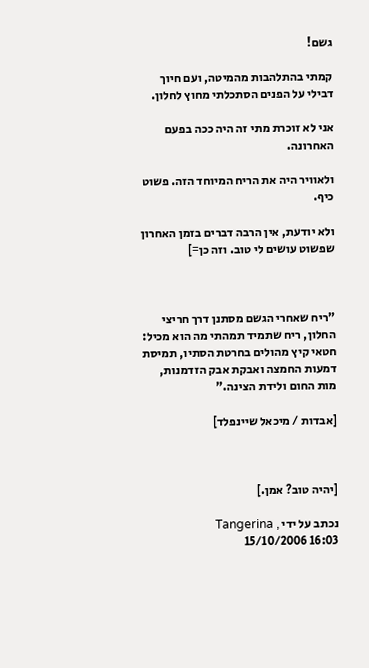גשם!

קמתי בהתלהבות מהמיטה, ועם חיוך דבילי על הפנים הסתכלתי מחוץ לחלון.

אני לא זוכרת מתי זה היה ככה בפעם האחרונה.

ולאוויר היה את הריח המיוחד הזה. פשוט כיף.

ולא יודעת, אין הרבה דברים בזמן האחרון שפשוט עושים לי טוב. וזה כן=]



"ריח שאחרי הגשם מסתנן דרך חריצי החלון, ריח שתמיד תמהתי מה הוא מכיל: חטאי קיץ מהולים בחרטת הסתיו, תמיסת דמעות החמצה ואבקת אבק הזדמנות, מות החום ולידת הצינה."

[אבדות / מיכאל שיינפלד]



[יהיה טוב? אמן.]

נכתב על ידי Tangerina , 15/10/2006 16:03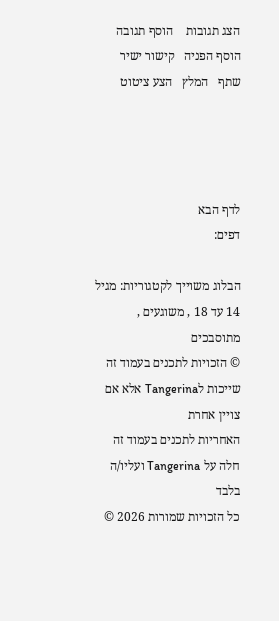הצג תגובות    הוסף תגובה   הוסף הפניה   קישור ישיר   שתף   המלץ   הצע ציטוט




לדף הבא
דפים:

הבלוג משוייך לקטגוריות: מגיל 14 עד 18 , משוגעים , מתוסבכים
© הזכויות לתכנים בעמוד זה שייכות לTangerina אלא אם צויין אחרת
האחריות לתכנים בעמוד זה חלה על Tangerina ועליו/ה בלבד
כל הזכויות שמורות 2026 ©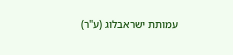עמותת ישראבלוג (ע"ר)